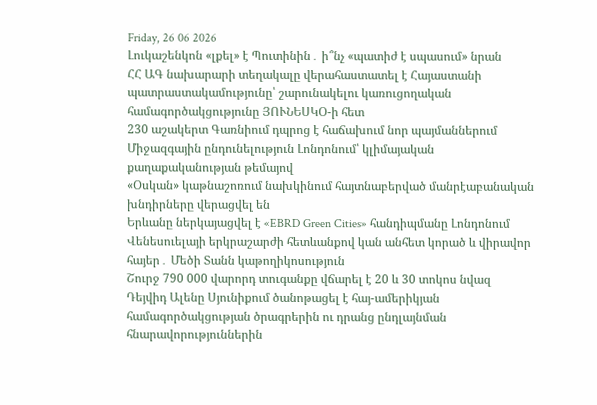Friday, 26 06 2026
Լուկաշենկոն «լքել» է Պուտինին․ ի՞նչ «պատիժ է սպասում» նրան
ՀՀ ԱԳ նախարարի տեղակալը վերահաստատել է Հայաստանի պատրաստակամությունը՝ շարունակելու կառուցողական համագործակցությունը ՅՈՒՆԵՍԿՕ-ի հետ
230 աշակերտ Գառնիում դպրոց է հաճախում նոր պայմաններում
Միջազգային ընդունելություն Լոնդոնում՝ կլիմայական քաղաքականության թեմայով
«Օսկան» կաթնաշոռում նախկինում հայտնաբերված մանրէաբանական խնդիրները վերացվել են
Երևանը ներկայացվել է «EBRD Green Cities» հանդիպմանը Լոնդոնում
Վենեսուելայի երկրաշարժի հետևանքով կան անհետ կորած և վիրավոր հայեր․ Մեծի Տանն կաթողիկոսություն
Շուրջ 790 000 վարորդ տուգանքը վճարել է 20 և 30 տոկոս նվազ
Դեյվիդ Ալենը Սյունիքում ծանոթացել է հայ-ամերիկյան համագործակցության ծրագրերին ու դրանց ընդլայնման հնարավորություններին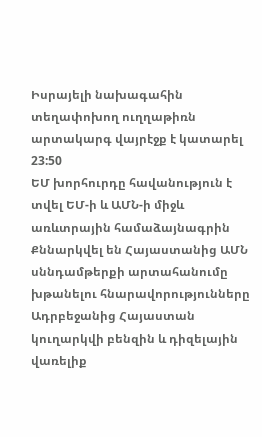Իսրայելի նախագահին տեղափոխող ուղղաթիռն արտակարգ վայրէջք է կատարել
23:50
ԵՄ խորհուրդը հավանություն է տվել ԵՄ-ի և ԱՄՆ-ի միջև առևտրային համաձայնագրին
Քննարկվել են Հայաստանից ԱՄՆ սննդամթերքի արտահանումը խթանելու հնարավորությունները
Ադրբեջանից Հայաստան կուղարկվի բենզին և դիզելային վառելիք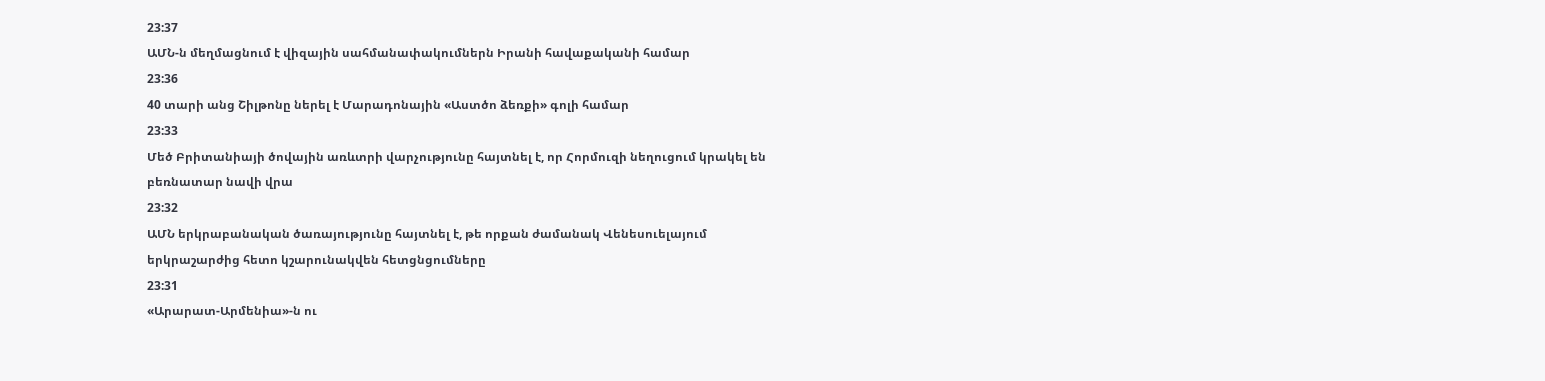23:37
ԱՄՆ-ն մեղմացնում է վիզային սահմանափակումներն Իրանի հավաքականի համար
23:36
40 տարի անց Շիլթոնը ներել է Մարադոնային «Աստծո ձեռքի» գոլի համար
23:33
Մեծ Բրիտանիայի ծովային առևտրի վարչությունը հայտնել է, որ Հորմուզի նեղուցում կրակել են բեռնատար նավի վրա
23:32
ԱՄՆ երկրաբանական ծառայությունը հայտնել է, թե որքան ժամանակ Վենեսուելայում երկրաշարժից հետո կշարունակվեն հետցնցումները
23:31
«Արարատ-Արմենիա»-ն ու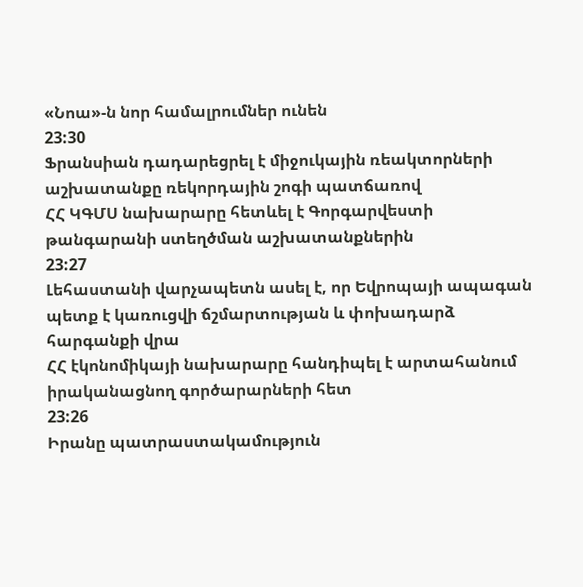«Նոա»-ն նոր համալրումներ ունեն
23:30
Ֆրանսիան դադարեցրել է միջուկային ռեակտորների աշխատանքը ռեկորդային շոգի պատճառով
ՀՀ ԿԳՄՍ նախարարը հետևել է Գորգարվեստի թանգարանի ստեղծման աշխատանքներին
23:27
Լեհաստանի վարչապետն ասել է, որ Եվրոպայի ապագան պետք է կառուցվի ճշմարտության և փոխադարձ հարգանքի վրա
ՀՀ էկոնոմիկայի նախարարը հանդիպել է արտահանում իրականացնող գործարարների հետ
23:26
Իրանը պատրաստակամություն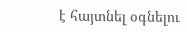է հայտնել օգնելու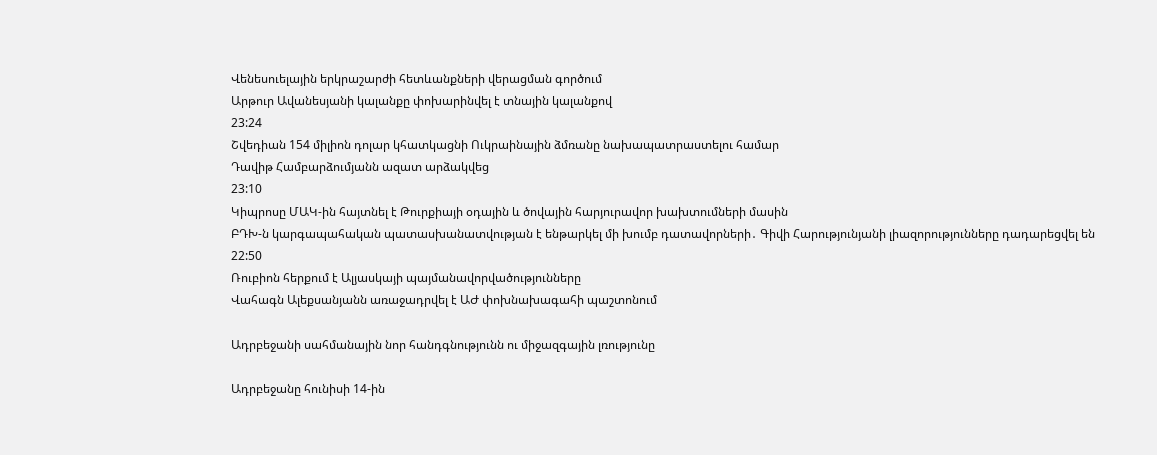Վենեսուելային երկրաշարժի հետևանքների վերացման գործում
Արթուր Ավանեսյանի կալանքը փոխարինվել է տնային կալանքով
23:24
Շվեդիան 154 միլիոն դոլար կհատկացնի Ուկրաինային ձմռանը նախապատրաստելու համար
Դավիթ Համբարձումյանն ազատ արձակվեց
23:10
Կիպրոսը ՄԱԿ-ին հայտնել է Թուրքիայի օդային և ծովային հարյուրավոր խախտումների մասին
ԲԴԽ-ն կարգապահական պատասխանատվության է ենթարկել մի խումբ դատավորների․ Գիվի Հարությունյանի լիազորությունները դադարեցվել են
22:50
Ռուբիոն հերքում է Ալյասկայի պայմանավորվածությունները
Վահագն Ալեքսանյանն առաջադրվել է ԱԺ փոխնախագահի պաշտոնում

Ադրբեջանի սահմանային նոր հանդգնությունն ու միջազգային լռությունը

Ադրբեջանը հունիսի 14-ին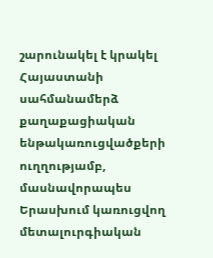շարունակել է կրակել Հայաստանի սահմանամերձ քաղաքացիական ենթակառուցվածքերի ուղղությամբ, մասնավորապես Երասխում կառուցվող մետալուրգիական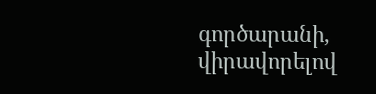գործարանի, վիրավորելով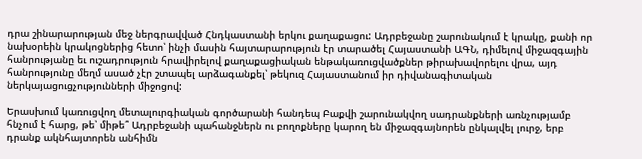դրա շինարարության մեջ ներգրավված Հնդկաստանի երկու քաղաքացու: Ադրբեջանը շարունակում է կրակը, քանի որ նախօրեին կրակոցներից հետո՝ ինչի մասին հայտարարություն էր տարածել Հայաստանի ԱԳՆ, դիմելով միջազգային հանրությանը եւ ուշադրություն հրավիրելով քաղաքացիական ենթակառուցվածքներ թիրախավորելու վրա, այդ հանրությունը մեղմ ասած չէր շտապել արձագանքել՝ թեկուզ Հայաստանում իր դիվանագիտական ներկայացուցչությունների միջոցով:

Երասխում կառուցվող մետալուրգիական գործարանի հանդեպ Բաքվի շարունակվող սադրանքների առնչությամբ հնչում է հարց, թե՝ միթե՞ Ադրբեջանի պահանջներն ու բողոքները կարող են միջազգայնորեն ընկալվել լուրջ, երբ դրանք ակնհայտորեն անհիմն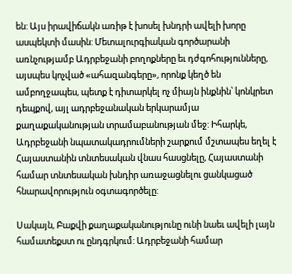են: Այս իրավիճակն առիթ է խոսել խնդրի ավելի խորը ասպեկտի մասին: Մետալուրգիական գործարանի առնչությամբ Ադրբեջանի բողոքները եւ դժգոհությունները, այսպես կոչված «ահազանգերը», որոնք կեղծ են ամբողջապես, պետք է դիտարկել ոչ միայն ինքնին՝ կոնկրետ դեպքով, այլ ադրբեջանական երկարամյա քաղաքականության տրամաբանության մեջ: Իհարկե, Ադրբեջանի նպատակադրումների շարքում մշտապես եղել է Հայաստանին տնտեսական վնաս հասցնելը, Հայաստանի համար տնտեսական խնդիր առաջացնելու ցանկացած հնարավորություն օգտագործելը:

Սակայն, Բաքվի քաղաքականությունը ունի նաեւ ավելի լայն համատեքստ ու ընդգրկում: Ադրբեջանի համար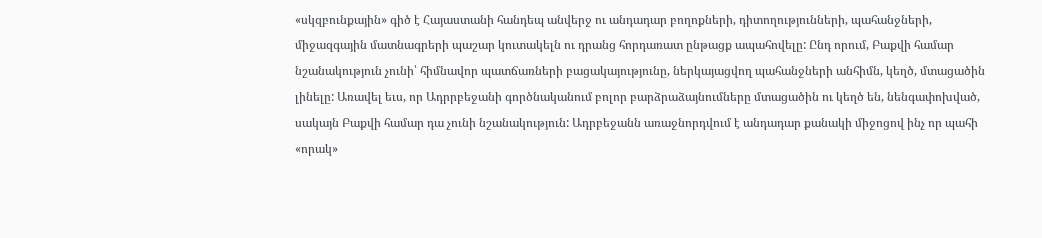«սկզբունքային» գիծ է Հայաստանի հանդեպ անվերջ ու անդադար բողոքների, դիտողությունների, պահանջների, միջազգային մատնագրերի պաշար կուտակելն ու դրանց հորդառատ ընթացք ապահովելը: Ընդ որում, Բաքվի համար նշանակություն չունի՝ հիմնավոր պատճառների բացակայությունը, ներկայացվող պահանջների անհիմն, կեղծ, մտացածին լինելը: Առավել եւս, որ Ադրրբեջանի գործնականում բոլոր բարձրաձայնումները մտացածին ու կեղծ են, նենգափոխված, սակայն Բաքվի համար դա չունի նշանակություն: Ադրբեջանն առաջնորդվում է անդադար քանակի միջոցով ինչ որ պահի «որակ»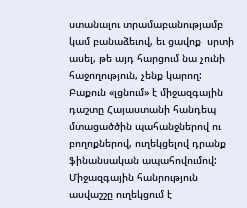ստանալու տրամաբանությամբ կամ բանաձեւով, եւ ցավոք  սրտի ասել, թե այդ հարցում նա չունի հաջողություն, չենք կարող: Բաքուն «լցնում» է միջազգային դաշտը Հայաստանի հանդեպ մտացածծին պահանջներով ու բողոքներով, ուղեկցելով դրանք ֆինանսական ապահովումով: Միջազգային հանրություն ասվաշշը ուղեկցում է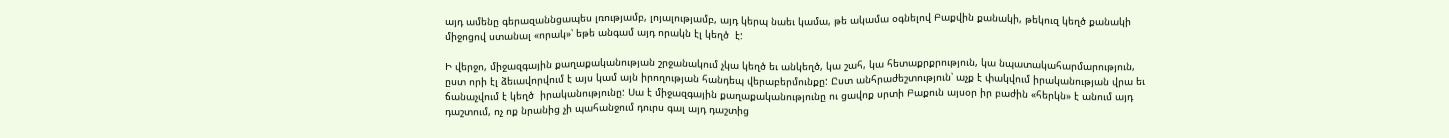այդ ամենը գերազաննցապես լռությամբ, լոյալությամբ, այդ կերպ նաեւ կամա, թե ակամա օգնելով Բաքվին քանակի, թեկուզ կեղծ քանակի միջոցով ստանալ «որակ»՝ եթե անգամ այդ որակն էլ կեղծ  է:

Ի վերջո, միջազգային քաղաքականության շրջանակում չկա կեղծ եւ անկեղծ, կա շահ, կա հետաքրքրություն, կա նպատակահարմարություն, ըստ որի էլ ձեւավորվում է այս կամ այն իրողության հանդեպ վերաբերմունքը: Ըստ անհրաժեշտություն՝ աչք է փակվում իրականության վրա եւ ճանաչվում է կեղծ  իրականությունը: Սա է միջազգային քաղաքականությունը ու ցավոք սրտի Բաքուն այսօր իր բաժին «հերկն» է անում այդ դաշտում, ոչ ոք նրանից չի պահանջում դուրս գալ այդ դաշտից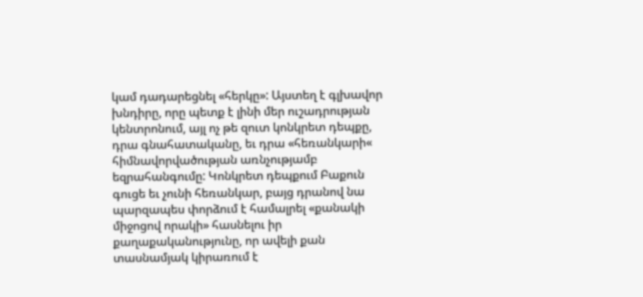կամ դադարեցնել «հերկը»: Այստեղ է գլխավոր խնդիրը, որը պետք է լինի մեր ուշադրության կենտրոնում, այլ ոչ թե զուտ կոնկրետ դեպքը, դրա գնահատականը, եւ դրա «հեռանկարի« հիմնավորվածության առնչությամբ եզրահանգումը: Կոնկրետ դեպքում Բաքուն գուցե եւ չունի հեռանկար, բայց դրանով նա պարզապես փորձում է համալրել «քանակի միջոցով որակի» հասնելու իր քաղաքականությունը, որ ավելի քան տասնամյակ կիրառում է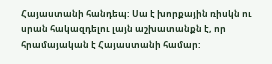Հայաստանի հանդեպ: Սա է խորքային ռիսկն ու սրան հակազդելու լայն աշխատանքն է, որ հրամայական է Հայաստանի համար: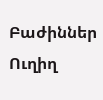Բաժիններ
Ուղիղ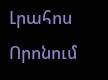Լրահոս
Որոնում